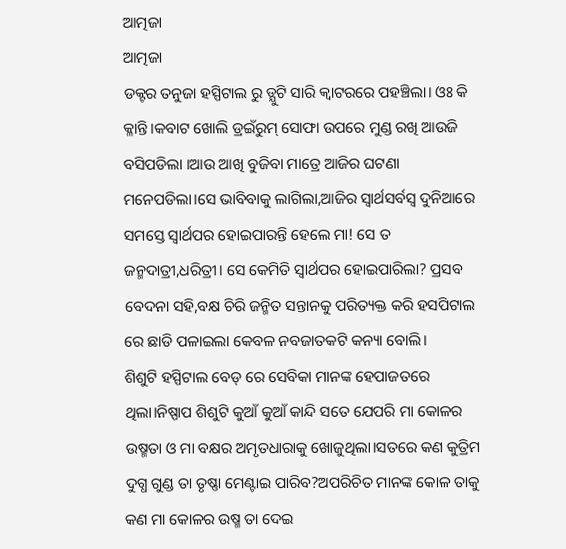ଆତ୍ମଜା
ଆତ୍ମଜା
ଡକ୍ଟର ତନୁଜା ହସ୍ପିଟାଲ ରୁ ଡ୍ଯୁଟି ସାରି କ୍ବାଟରରେ ପହଞ୍ଚିଲା। ଓଃ କି କ୍ଳାନ୍ତି।କବାଟ ଖୋଲି ଡ୍ରଇଁରୁମ୍ ସୋଫା ଉପରେ ମୁଣ୍ଡ ରଖି ଆଉଜି ବସିପଡିଲା ।ଆଉ ଆଖି ବୁଜିବା ମାତ୍ରେ ଆଜିର ଘଟଣା ମନେପଡିଲା।ସେ ଭାବିବାକୁ ଲାଗିଲା,ଆଜିର ସ୍ବାର୍ଥସର୍ବସ୍ବ ଦୁନିଆରେ ସମସ୍ତେ ସ୍ବାର୍ଥପର ହୋଇପାରନ୍ତି ହେଲେ ମା! ସେ ତ ଜନ୍ମଦାତ୍ରୀ,ଧରିତ୍ରୀ। ସେ କେମିତି ସ୍ବାର୍ଥପର ହୋଇପାରିଲା? ପ୍ରସବ ବେଦନା ସହି,ବକ୍ଷ ଚିରି ଜନ୍ମିତ ସନ୍ତାନକୁ ପରିତ୍ୟକ୍ତ କରି ହସପିଟାଲ ରେ ଛାଡି ପଳାଇଲା କେବଳ ନବଜାତକଟି କନ୍ୟା ବୋଲି।
ଶିଶୁଟି ହସ୍ପିଟାଲ ବେଡ୍ ରେ ସେବିକା ମାନଙ୍କ ହେପାଜତରେ ଥିଲା।ନିଷ୍ପାପ ଶିଶୁଟି କୁଆଁ କୁଆଁ କାନ୍ଦି ସତେ ଯେପରି ମା କୋଳର ଉଷ୍ମତା ଓ ମା ବକ୍ଷର ଅମୃତଧାରାକୁ ଖୋଜୁଥିଲା।ସତରେ କଣ କୁତ୍ରିମ ଦୁଗ୍ଧ ଗୁଣ୍ଡ ତା ତୃଷ୍ଣା ମେଣ୍ଟାଇ ପାରିବ?ଅପରିଚିତ ମାନଙ୍କ କୋଳ ତାକୁ କଣ ମା କୋଳର ଉଷ୍ମ ତା ଦେଇ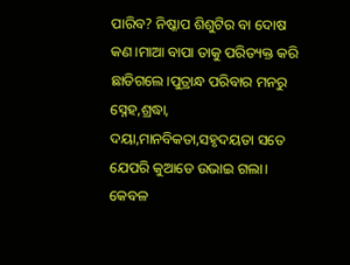ପାରିବ? ନିଷ୍କାପ ଶିଶୁଟିର ବା ଦୋଷ କଣ।ମାଆ ବାପା ତାକୁ ପରିତ୍ୟକ୍ତ କରି ଛାଡିଗଲେ।ପୁତ୍ରାନ୍ଧ ପରିବାର ମନରୁ ସ୍ନେହ,ଶ୍ରଦ୍ଧା, ଦୟା,ମାନବିକତା,ସହୃଦୟତା ସତେ ଯେପରି କୁଆଡେ ଉଭାଇ ଗଲା। କେବଳ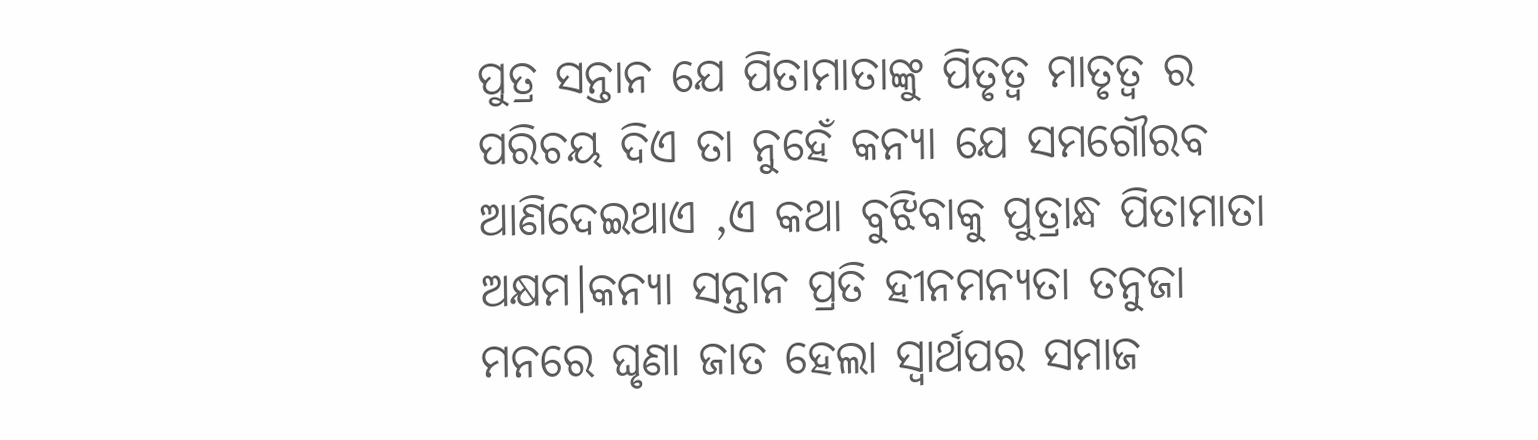ପୁତ୍ର ସନ୍ତାନ ଯେ ପିତାମାତାଙ୍କୁ ପିତୃତ୍ବ ମାତୃତ୍ବ ର ପରିଚୟ ଦିଏ ତା ନୁହେଁ କନ୍ୟା ଯେ ସମଗୌରବ ଆଣିଦେଇଥାଏ ,ଏ କଥା ବୁଝିବାକୁ ପୁତ୍ରାନ୍ଧ ପିତାମାତା ଅକ୍ଷମ।କନ୍ଯା ସନ୍ତାନ ପ୍ରତି ହୀନମନ୍ଯତା ତନୁଜା ମନରେ ଘୃଣା ଜାତ ହେଲା ସ୍ବାର୍ଥପର ସମାଜ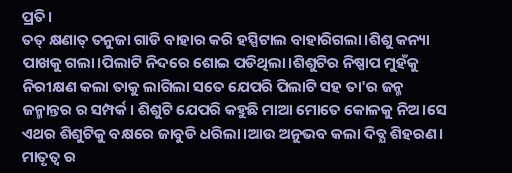ପ୍ରତି।
ତତ୍ କ୍ଷଣାତ୍ ତନୁଜା ଗାଡି ବାହାର କରି ହସ୍ପିଟାଲ ବାହାରିଗଲା।ଶିଶୁ କନ୍ୟା ପାଖକୁ ଗଲା।ପିଲାଟି ନିଦରେ ଶୋଇ ପଡିଥିଲା।ଶିଶୁଟିର ନିଷ୍ପାପ ମୁହଁକୁ ନିରୀକ୍ଷଣ କଲା ତାକୁ ଲାଗିଲା ସତେ ଯେପରି ପିଲାଟି ସହ ତା'ର ଜନ୍ମ ଜନ୍ମାନ୍ତର ର ସମ୍ପର୍କ। ଶିଶୁଟି ଯେପରି କହୁଛି ମାଆ ମୋତେ କୋଳକୁ ନିଅ।ସେ ଏଥର ଶିଶୁଟିକୁ ବକ୍ଷରେ ଜାବୁଡି ଧରିଲା।ଆଉ ଅନୁଭବ କଲା ଦିବ୍ଯ ଶିହରଣ। ମାତୃତ୍ବ ର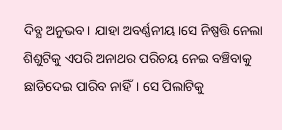ଦିବ୍ଯ ଅନୁଭବ। ଯାହା ଅବର୍ଣ୍ଣନୀୟ।ସେ ନିଷ୍ପତ୍ତି ନେଲା ଶିଶୁଟିକୁ ଏପରି ଅନାଥର ପରିଚୟ ନେଇ ବଞ୍ଚିବାକୁ ଛାଡିଦେଇ ପାରିବ ନାହିଁ। ସେ ପିଲାଟିକୁ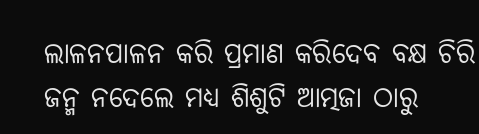ଲାଳନପାଳନ କରି ପ୍ରମାଣ କରିଦେବ ବକ୍ଷ ଚିରି ଜନ୍ମ ନଦେଲେ ମଧ୍ୟ ଶିଶୁଟି ଆତ୍ମଜା ଠାରୁ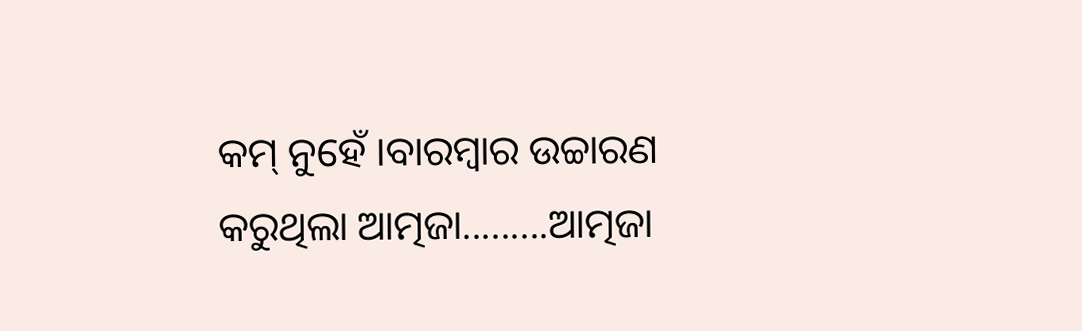କମ୍ ନୁହେଁ ।ବାରମ୍ବାର ଉଚ୍ଚାରଣ କରୁଥିଲା ଆତ୍ମଜା.........ଆତ୍ମଜା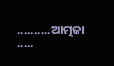..........ଆତ୍ମଜା .....